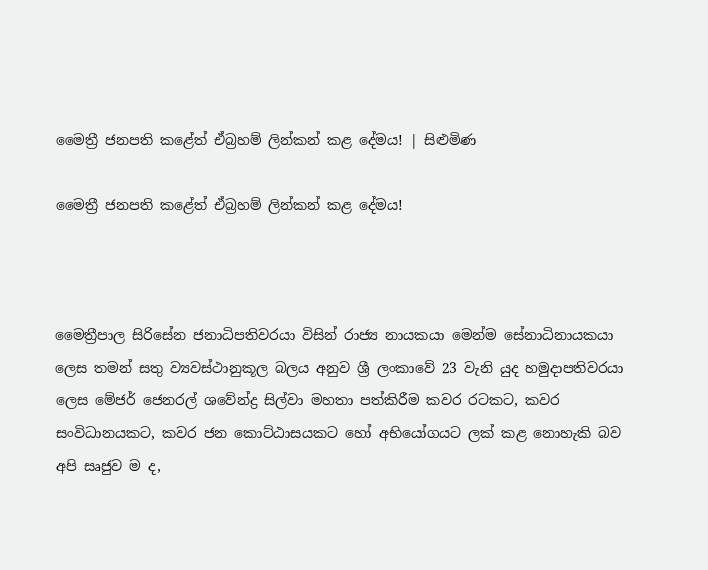මෛත්‍රී ජනපති කළේත් ඒබ්‍රහම් ලින්කන් කළ දේමය! | සිළුමිණ

මෛත්‍රී ජනපති කළේත් ඒබ්‍රහම් ලින්කන් කළ දේමය!



මෛත්‍රීපාල සිරිසේන ජනාධිපතිවරයා විසින් රාජ්‍ය නායකයා මෙන්ම සේනාධිනායකයා ලෙස තමන් සතු ව්‍යවස්ථානුකූල බලය අනුව ශ්‍රී ලංකාවේ 23 වැනි යුද හමුදාපතිවරයා ලෙස මේජර් ජෙනරල් ශවේන්ද්‍ර සිල්වා මහතා පත්කිරීම කවර රටකට, කවර සංවිධානයකට, කවර ජන කොට්ඨාසයකට හෝ අභියෝගයට ලක් කළ නොහැකි බව අපි සෘජුව ම ද,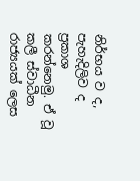නිර්භය ව ද, පැහැදිලිව ද ප්‍රකාශ කරන්නෙමු. ඒ වූ කලී ස්වාධීන රාජ්‍යයක් ලෙස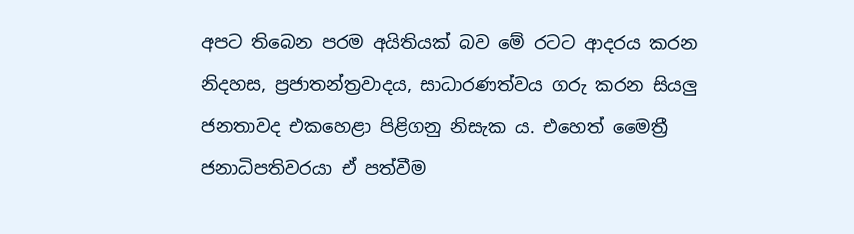අපට තිබෙන පරම අයිතියක් බව මේ රටට ආදරය කරන නිදහස, ප්‍රජාතන්ත්‍රවාදය, සාධාරණත්වය ගරු කරන සියලු ජනතාවද එකහෙළා පිළිගනු නිසැක ය. එහෙත් මෛත්‍රී ජනාධිපතිවරයා ඒ පත්වීම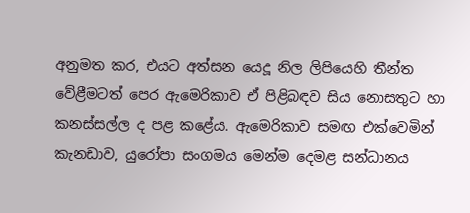අනුමත කර, එයට අත්සන යෙදූ නිල ලිපියෙහි තීන්ත වේළීමටත් පෙර ඇමෙරිකාව ඒ පිළිබඳව සිය නොසතුට හා කනස්සල්ල ද පළ කළේය. ඇමෙරිකාව සමඟ එක්වෙමින් කැනඩාව, යුරෝපා සංගමය මෙන්ම දෙමළ සන්ධානය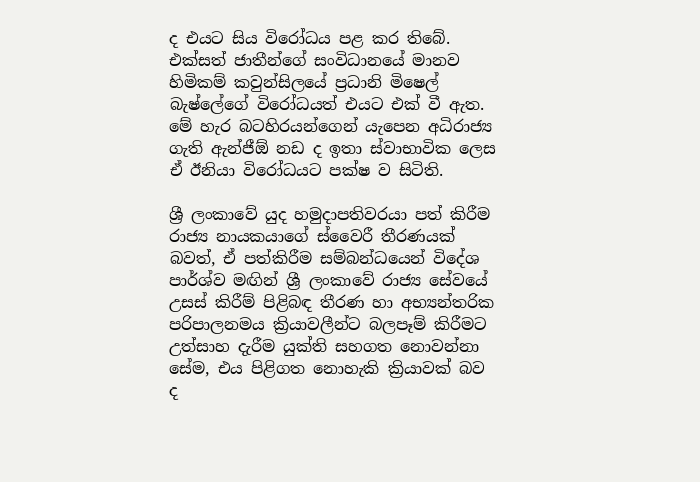ද එයට සිය විරෝධය පළ කර තිබේ. එක්සත් ජාතීන්ගේ සංවිධානයේ මානව හිමිකම් කවුන්සිලයේ ප්‍රධානි මිෂෙල් බැෂ්ලේගේ විරෝධයත් එයට එක් වී ඇත. මේ හැර බටහිරයන්ගෙන් යැපෙන අධිරාජ්‍ය ගැති ඇන්ජීඕ නඩ ද ඉතා ස්වාභාවික ලෙස ඒ ඊනියා විරෝධයට පක්ෂ ව සිටිති.

ශ්‍රී ලංකාවේ යුද හමුදාපතිවරයා පත් කිරීම රාජ්‍ය නායකයාගේ ස්වෛරී තීරණයක් බවත්, ඒ පත්කිරීම සම්බන්ධයෙන් විදේශ පාර්ශ්ව මඟින් ශ්‍රී ලංකාවේ රාජ්‍ය සේවයේ උසස් කිරීම් පිළිබඳ තීරණ හා අභ්‍යන්තරික පරිපාලනමය ක්‍රියාවලීන්ට බලපෑම් කිරීමට උත්සාහ දැරීම යුක්ති සහගත නොවන්නා සේම, එය පිළිගත නොහැකි ක්‍රියාවක් බව ද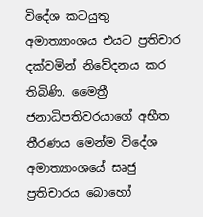විදේශ කටයුතු අමාත්‍යාංශය එයට ප්‍රතිචාර දක්වමින් නිවේදනය කර තිබිණි. මෛත්‍රී ජනාධිපතිවරයාගේ අභීත තීරණය මෙන්ම විදේශ අමාත්‍යාංශයේ සෘජු ප්‍රතිචාරය බොහෝ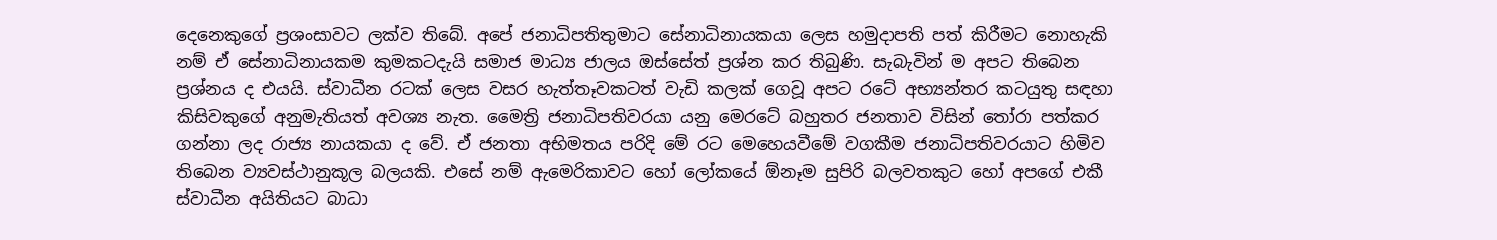දෙනෙකුගේ ප්‍රශංසාවට ලක්ව තිබේ. අපේ ජනාධිපතිතුමාට සේනාධිනායකයා ලෙස හමුදාපති පත් කිරීමට නොහැකි නම් ඒ සේනාධිනායකම කුමකටදැයි සමාජ මාධ්‍ය ජාලය ඔස්සේත් ප්‍රශ්න කර තිබුණි. සැබැවින් ම අපට තිබෙන ප්‍රශ්නය ද එයයි. ස්වාධීන රටක් ලෙස වසර හැත්තෑවකටත් වැඩි කලක් ගෙවූ අපට රටේ අභ්‍යන්තර කටයුතු සඳහා කිසිවකුගේ අනුමැතියත් අවශ්‍ය නැත. මෛත්‍රි ජනාධිපතිවරයා යනු මෙරටේ බහුතර ජනතාව විසින් තෝරා පත්කර ගන්නා ලද රාජ්‍ය නායකයා ද වේ. ඒ ජනතා අභිමතය පරිදි මේ රට මෙහෙයවීමේ වගකීම ජනාධිපතිවරයාට හිමිව තිබෙන ව්‍යවස්ථානුකූල බලයකි. එසේ නම් ඇමෙරිකාවට හෝ ලෝකයේ ඕනෑම සුපිරි බලව‍තකුට හෝ අපගේ එකී ස්වාධීන අයිතියට බාධා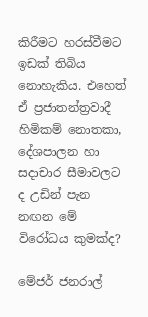කිරීමට හරස්වීමට ඉඩක් තිබිය නොහැකිය. එහෙත් ඒ ප්‍රජාතන්ත්‍රවාදී හිමිකම් නොතකා, දේශපාලන හා සදාචාර සීමාවලට ද උඩින් පැන නඟන මේ විරෝධය කුමක්ද?

මේජර් ජනරාල්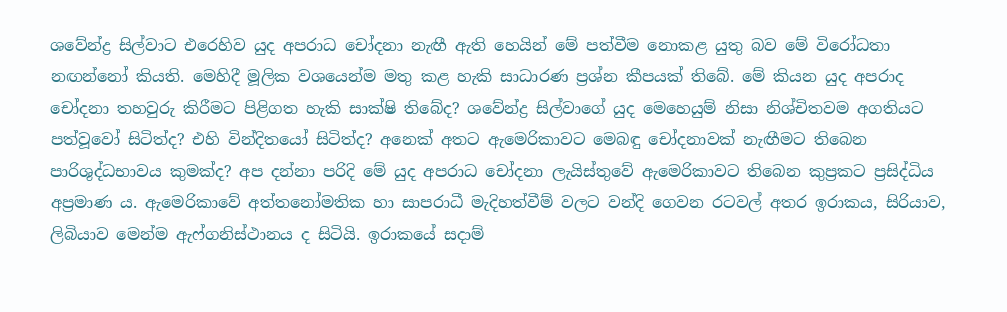ශවේන්ද්‍ර සිල්වාට එරෙහිව යුද අපරාධ චෝදනා නැඟී ඇති හෙයින් මේ පත්වීම නොකළ යුතු බව මේ විරෝධතා නඟන්නෝ කියති. මෙහිදී මූලික වශයෙන්ම මතු කළ හැකි සාධාරණ ප්‍රශ්න කීපයක් තිබේ. මේ කියන යුද අපරාද චෝදනා තහවුරු කිරීමට පිළිගත හැකි සාක්ෂි තිබේද? ශවේන්ද්‍ර සිල්වාගේ යුද මෙහෙයුම් නිසා නිශ්චිතවම අගතියට පත්වූවෝ සිටිත්ද? එහි වින්දිතයෝ සිටිත්ද? අනෙක් අතට ඇමෙරිකාවට මෙබඳු චෝදනාවක් නැඟීමට තිබෙන පාරිශුද්ධභාවය කුමක්ද? අප දන්නා පරිදි මේ යුද අපරාධ චෝදනා ලැයිස්තුවේ ඇමෙරිකාවට තිබෙන කුප්‍රකට ප්‍රසිද්ධිය අප්‍රමාණ ය. ඇමෙරිකාවේ අත්තනෝමතික හා සාපරාධී මැදිහත්වීම් වලට වන්දි ගෙවන රටවල් අතර ඉරාකය, සිරියාව, ලිබියාව මෙන්ම ඇෆ්ගනිස්ථානය ද සිටියි. ඉරාකයේ සදාම්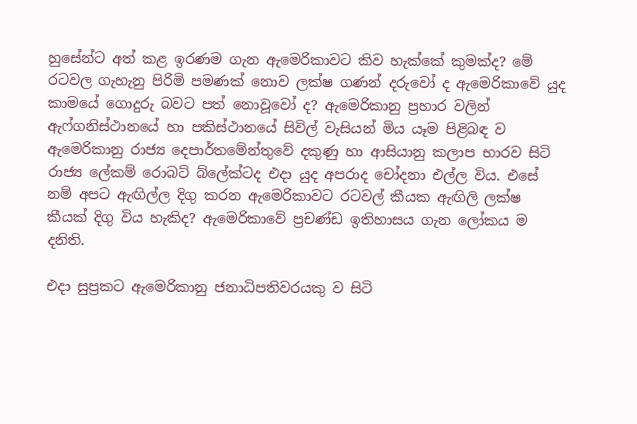හුසේන්ට අත් කළ ඉරණම ගැන ඇමෙරිකාවට කිව හැක්කේ කුමක්ද? මේ රටවල ගැහැනු පිරිමි පමණක් නොව ලක්ෂ ගණන් දරුවෝ ද ඇමෙරිකාවේ යුද කාමයේ ගොදුරු බවට පත් නොවූවෝ ද? ඇමෙරිකානු ප්‍රහාර වලින් ඇෆ්ගනිස්ථානයේ හා පකිස්ථානයේ සිවිල් වැසියන් මිය යෑම පිළිබඳ ව ඇමෙරිකානු රාජ්‍ය දෙපාර්තමේන්තුවේ දකුණු හා ආසියානු කලාප භාරව සිටි රාජ්‍ය ලේකම් රොබට් බ්ලේක්ටද එදා යුද අපරාද චෝදනා එල්ල විය. එසේ නම් අපට ඇඟිල්ල දිගු කරන ඇමෙරිකාවට රටවල් කීයක ඇඟිලි ලක්ෂ කීයක් දිගු විය හැකිද? ඇමෙරිකාවේ ප්‍රචණ්ඩ ඉතිහාසය ගැන ලෝකය ම දනිති.

එදා සුප්‍රකට ඇමෙරිකානු ජනාධිපතිවරයකු ව සිටි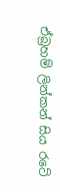ඒබ්‍රහම් ලින්කන් සිය රටේ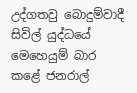උද්ගතවු බොදුම්වාදී සිවිල් යුද්ධයේ මෙහෙයුම් බාර කළේ ජනරාල්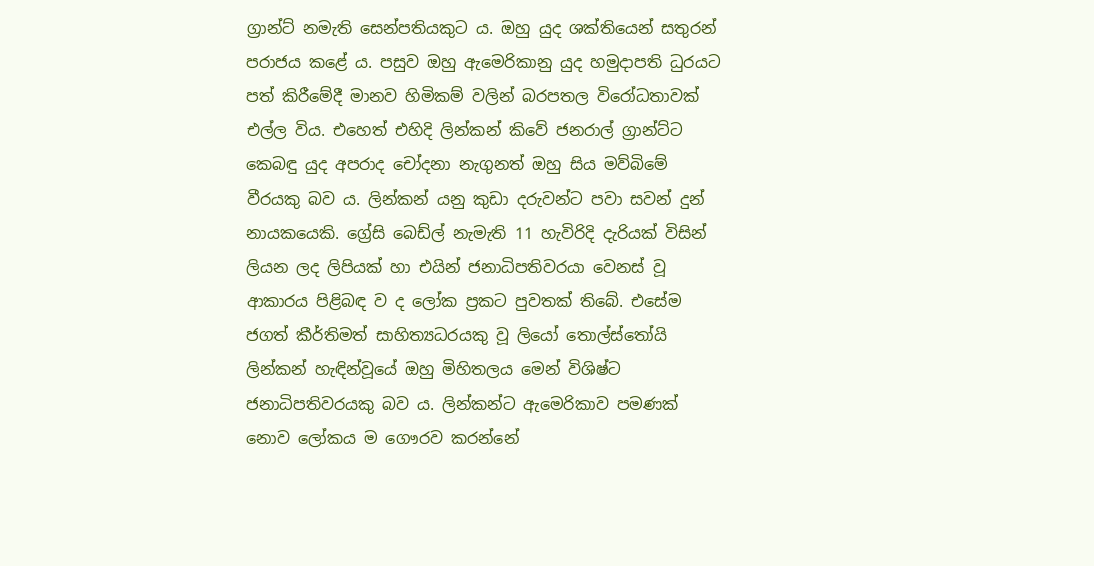ග්‍රාන්ට් නමැති සෙන්පතියකුට ය. ඔහු යුද ශක්තියෙන් සතුරන් පරාජය කළේ ය. පසුව ඔහු ඇමෙරිකානු යුද හමුදාපති ධුරයට පත් කිරීමේදී මානව හිමිකම් වලින් බරපතල විරෝධතාවක් එල්ල විය. එහෙත් එහිදි ලින්කන් කි‍වේ ජනරාල් ග්‍රාන්ට්ට කෙබඳු යුද අපරාද චෝදනා නැගුනත් ඔහු සිය මව්බිමේ වීරයකු බව ය. ලින්කන් යනු කුඩා දරුවන්ට පවා සවන් දුන් නායකයෙකි. ග්‍රේසි බෙඩ්ල් නැමැති 11 හැවිරිදි දැරියක් විසින් ලියන ලද ලිපියක් හා එයින් ජනාධිපතිවරයා වෙනස් වූ ආකාරය පිළිබඳ ව ද ලෝක ප්‍රකට පුවතක් තිබේ. එසේම ජගත් කීර්තිමත් සාහිත්‍යධරයකු වූ ලියෝ තොල්ස්තෝයි ලින්කන් හැඳින්වූයේ ඔහු මිහිතලය මෙන් විශිෂ්ට ජනාධිපතිවරයකු බව ය. ලින්කන්ට ඇමෙරිකාව පමණක් නොව ලෝකය ම ගෞරව කරන්නේ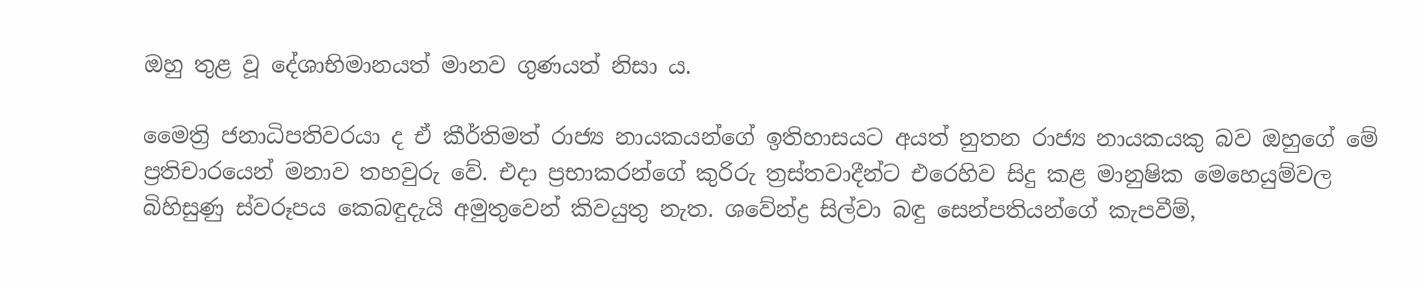ඔහු තුළ වූ දේශාභිමානයත් මානව ගුණයත් නිසා ය.

මෛත්‍රි ජනාධිපතිවරයා ද ඒ කීර්තිමත් රාජ්‍ය නායකයන්ගේ ඉතිහාසයට අයත් නුතන රාජ්‍ය නායකයකු බව ඔහුගේ මේ ප්‍රතිචාරයෙන් මනාව තහවුරු වේ. එදා ප්‍රභාකරන්ගේ කුරිරු ත්‍රස්තවාදීන්ට එරෙහිව සිදු කළ මානුෂික මෙහෙයුම්වල බිහිසුණු ස්වරූපය කෙබඳුදැයි අමුතුවෙන් කිවයුතු නැත. ශවේන්ද්‍ර සිල්වා බඳු සෙන්පතියන්ගේ කැපවීම්,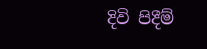දිවි පිදීම්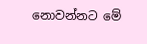නොවන්නට මේ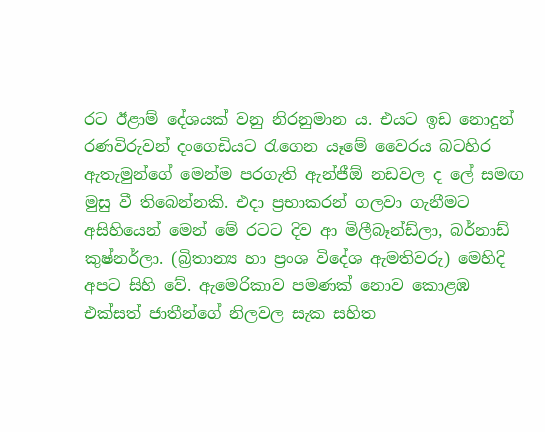රට ඊළාම් දේශයක් වනු නිරනුමාන ය. එයට ඉඩ නොදුන් රණවිරුවන් දංගෙඩියට රැගෙන යෑමේ වෛරය බටහිර ඇතැමුන්ගේ මෙන්ම පරගැති ඇන්ජීඕ නඩවල ද ලේ සමඟ මුසු වී තිබෙන්නකි. එදා ප්‍රභාකරන් ගලවා ගැනීමට අසිහියෙන් මෙන් මේ රටට දිව ආ මිලීබෑන්ඩ්ලා, බර්නාඩ් කුෂ්නර්ලා. (බ්‍රිතාන්‍ය හා ප්‍රංශ විදේශ ඇමතිවරු) මෙහිදි අපට සිහි වේ. ඇමෙරිකාව පමණක් නොව කොළඹ එක්සත් ජාතීන්ගේ නිලවල සැක සහිත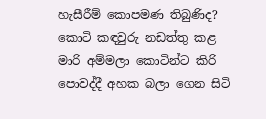හැසීරීම් කොපමණ තිබුණිද? කොටි කඳවුරු නඩත්තු කළ මාරි අම්මලා කොටින්ට කිරි පොවද්දී අහක බලා ගෙන සිටි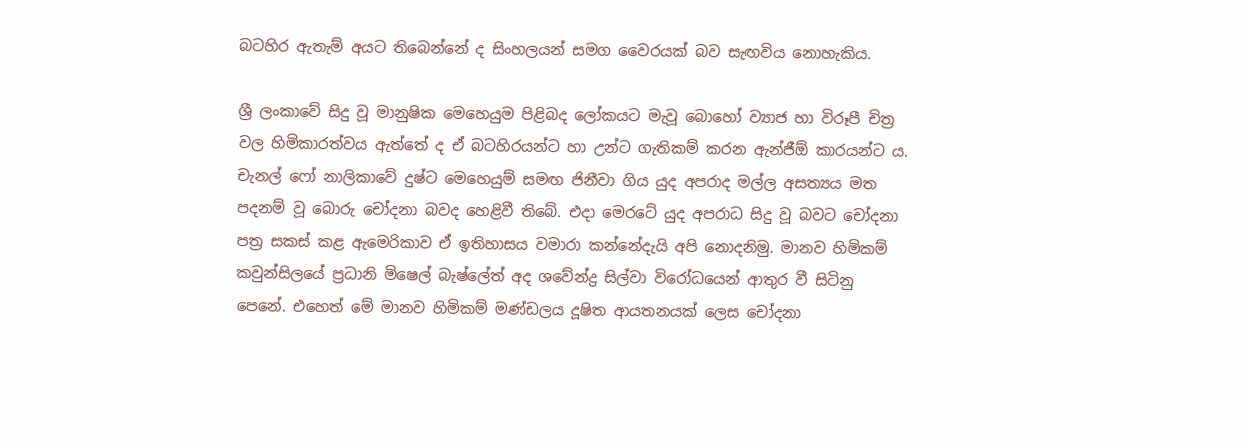බටහිර ඇතැම් අයට තිබෙන්නේ ද සිංහලයන් සමග වෛරයක් බව සැඟවිය නොහැකිය.

ශ්‍රී ලංකාවේ සිදු වූ මානුෂික මෙහෙයුම පිළිබද ලෝකයට මැවූ බොහෝ ව්‍යාජ හා විරූපී චිත්‍ර වල හිමිකාරත්වය ඇත්තේ ද ඒ බටහිරයන්ට හා උන්ට ගැතිකම් කරන ඇන්ජීඕ කාරයන්ට ය. චැනල් ෆෝ නාලිකාවේ දුෂ්ට මෙහෙයුම් සමඟ ජිනීවා ගිය යුද අපරාද මල්ල අසත්‍යය මත පදනම් වූ බොරු චෝදනා බවද හෙළිවී තිබේ. එදා මෙරටේ යුද අපරාධ සිදු වූ බවට චෝදනා පත්‍ර සකස් කළ ඇමෙරිකාව ඒ ඉතිහාසය වමාරා කන්නේදැයි අපි නොදනිමු. මානව හිමිකම් කවුන්සිලයේ ප්‍රධානි මිෂෙල් බැෂ්ලේත් අද ශවේන්ද්‍ර සිල්වා විරෝධයෙන් ආතුර වී සිටිනු පෙනේ. එහෙත් මේ මානව හිමිකම් මණ්ඩලය දූෂිත ආයතනයක් ලෙස චෝදනා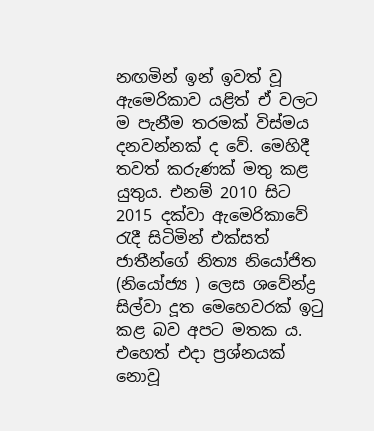නඟමින් ඉන් ඉවත් වූ ඇමෙරිකාව යළිත් ඒ වලට ම පැනීම තරමක් විස්මය දනවන්නක් ද වේ. මෙහිදී තවත් කරුණක් මතු කළ යුතුය. එනම් 2010 සිට 2015 දක්වා ඇමෙරිකාවේ රැදී සිටිමින් එක්සත් ජාතීන්ගේ නිත්‍ය නියෝජිත (නියෝජ්‍ය ) ලෙස ශවේන්ද්‍ර සිල්වා දූත මෙහෙවරක් ඉටු කළ බව අපට මතක ය. එහෙත් එදා ප්‍රශ්නයක් නොවූ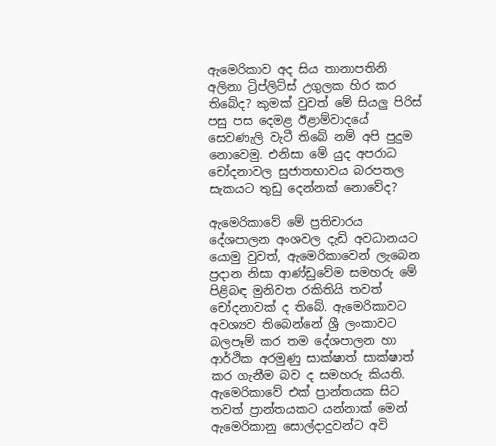ඇමෙරිකාව අද සිය තානාපතිනි අලිනා ට්‍රිප්ලිට්ස් උගුලක හිර කර තිබේද? කුමක් වුවත් මේ සියලු පිරිස් පසු පස දෙමළ ඊළාම්වාදයේ සෙවණැලි වැටී තිබේ නම් අපි පුදුම නොවෙමු. එනිසා මේ යුද අපරාධ චෝදනාවල සුජාතභාවය බරපතල සැකයට තුඩු දෙන්නක් නොවේද?

ඇමෙරිකාවේ මේ ප්‍රතිචාරය දේශපාලන අංශවල දැඩි අවධානයට යොමු වුවත්, ඇමෙරිකාවෙන් ලැබෙන ප්‍රදාන නිසා ආණ්ඩුවේම සමහරු මේ පිළිබඳ මුනිවත රකිතියි තවත් චෝදනාවක් ද තිබේ. ඇමෙරිකාවට අවශ්‍යව තිබෙන්නේ ශ්‍රී ලංකාවට බලපෑම් කර තම දේශපාලන හා ආර්ථික අරමුණු සාක්ෂාත් සාක්ෂාත් කර ගැනීම බව ද සමහරු කියති. ඇමෙරිකාවේ එක් ප්‍රාන්තයක සිට තවත් ප්‍රාන්තයකට යන්නාක් මෙන් ඇමෙරිකානු සොල්දාදුවන්ට අවි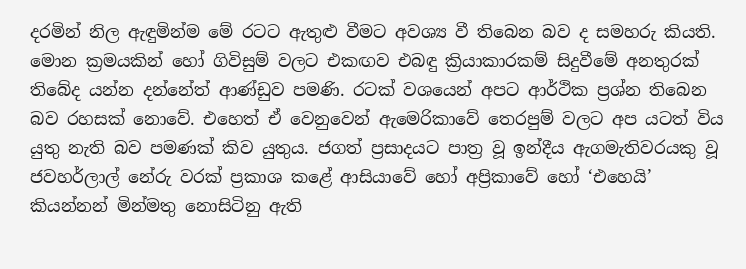දරමින් නිල ඇඳුමින්ම මේ රටට ඇතුළු වීමට අවශ්‍ය වී තිබෙන බව ද සමහරු කියති. මොන ක්‍රමයකින් හෝ ගිවිසුම් වලට එකඟව එබඳු ක්‍රියාකාරකම් සිදුවීමේ අනතුරක් තිබේද යන්න දන්නේත් ආණ්ඩුව පමණි. රටක් වශයෙන් අපට ආර්ථික ප්‍රශ්න තිබෙන බව රහසක් නොවේ. එහෙත් ඒ වෙනුවෙන් ඇමෙරිකාවේ තෙරපුම් වලට අප යටත් විය යුතු නැති බව පමණක් කිව යුතුය. ජගත් ප්‍රසාදයට පාත්‍ර වූ ඉන්දීය ඇගමැතිවරයකු වූ ජවහර්ලාල් නේරු වරක් ප්‍රකාශ කළේ ආසියාවේ හෝ අප්‍රිකාවේ හෝ ‘එහෙයි’ කියන්නන් මින්මතු නොසිටිනු ඇති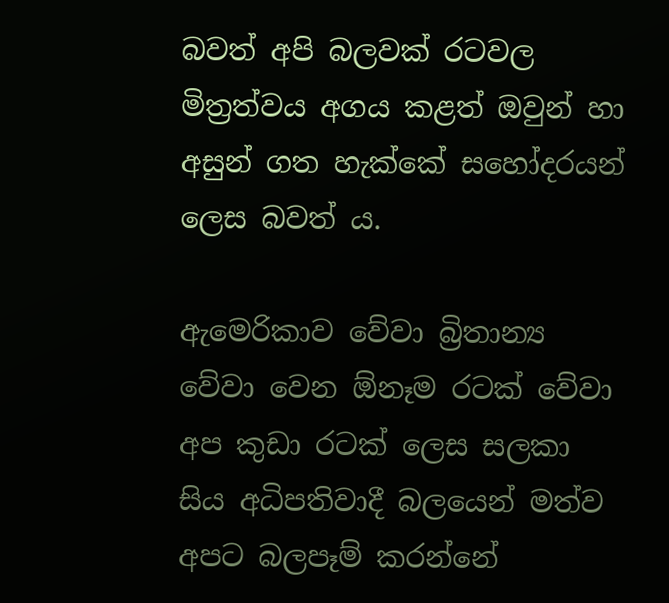බවත් අපි බලවක් රටවල මිත්‍රත්වය අගය කළත් ඔවුන් හා අසුන් ගත හැක්කේ සහෝදරයන් ලෙස බවත් ය.

ඇමෙරිකාව වේවා බ්‍රිතාන්‍ය වේවා වෙන ඕනෑම රටක් වේවා අප කුඩා රටක් ලෙස සලකා සිය අධිපතිවාදී බලයෙන් මත්ව අපට බලපෑම් කරන්නේ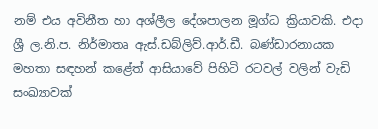නම් එය අවිනීත හා අශ්ලීල දේශපාලන මූග්ධ ක්‍රියාවකි. එදා ශ්‍රී ල.නි.ප. නිර්මාතෘ ඇස්.ඩබ්ලිව්.ආර්.ඩී. බණ්ඩාරනායක මහතා සඳහන් කළේත් ආසියාවේ පිහිටි රටවල් වලින් වැඩි සංඛ්‍යාවක්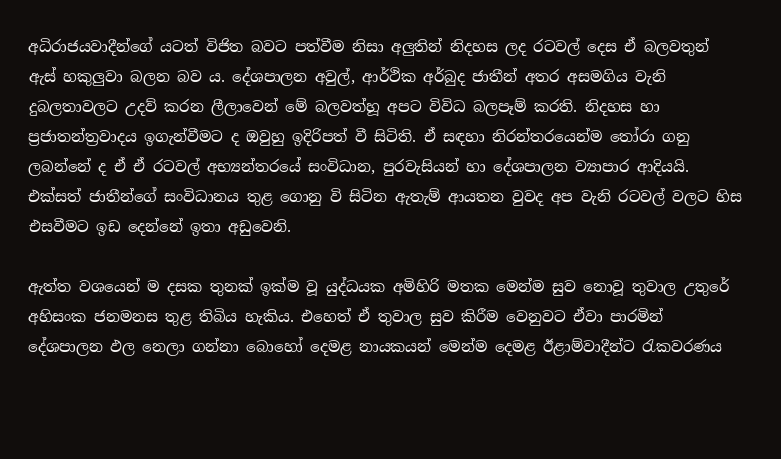අධිරාජයවාදීන්ගේ යටත් විජිත බවට පත්වීම නිසා අලුතින් නිදහස ලද රටවල් දෙස ඒ බලවතුන් ඇස් හකුලුවා බලන බව ය. දේශපාලන අවුල්, ආර්ථික අර්බුද ජාතීන් අතර අසමගිය වැනි දුබලතාවලට උදව් කරන ලීලාවෙන් මේ බලවත්හූ අපට විවිධ බලපෑම් කරති. නිදහස හා ප්‍රජාතන්ත්‍රවාදය ඉගැන්වීමට ද ඔවුහු ඉදිරිපත් වී සිටිති. ඒ සඳහා නිරන්තරයෙන්ම තෝරා ගනු ලබන්නේ ද ඒ ඒ රටවල් අභ්‍යන්තරයේ සංවිධාන, පුරවැසියන් හා දේශපාලන ව්‍යාපාර ආදියයි. එක්සත් ජාතීන්ගේ සංවිධානය තුළ ගොනු වි සිටින ඇතැම් ආයතන වුවද අප වැනි රටවල් වලට හිස එසවීමට ඉඩ දෙන්නේ ඉතා අඩුවෙනි.

ඇත්ත වශයෙන් ම දසක තුනක් ඉක්ම වූ යුද්ධයක අමිහිරි මතක මෙන්ම සුව නොවූ තුවාල උතුරේ අහිසංක ජනමනස තුළ තිබිය හැකිය. එහෙත් ඒ තුවාල සුව කිරීම වෙනුවට ඒවා පාරමින් දේශපාලන ඵල නෙලා ගන්නා බොහෝ දෙමළ නායකයන් මෙන්ම දෙමළ ඊළාම්වාදීන්ට රැකවරණය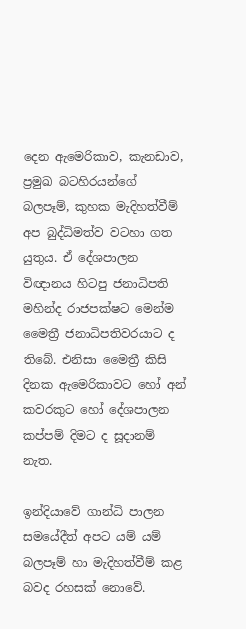දෙන ඇමෙරිකාව, කැනඩාව, ප්‍රමුඛ බටහිරයන්ගේ බලපෑම්, කුහක මැදිහත්වීම් අප බුද්ධිමත්ව වටහා ගත යුතුය. ඒ දේශපාලන විඥානය හිටපු ජනාධිපති මහින්ද රාජපක්ෂට මෙන්ම මෛත්‍රී ජනාධිපතිවරයාට ද තිබේ. එනිසා මෛත්‍රී කිසි දිනක ඇමෙරිකාවට හෝ අන් කවරකුට හෝ දේශපාලන කප්පම් දිමට ද සූදානම් නැත.

ඉන්දියාවේ ගාන්ධි පාලන සමයේදීත් අපට යම් යම් බලපෑම් හා මැදිහත්වීම් කළ බවද රහසක් නොවේ.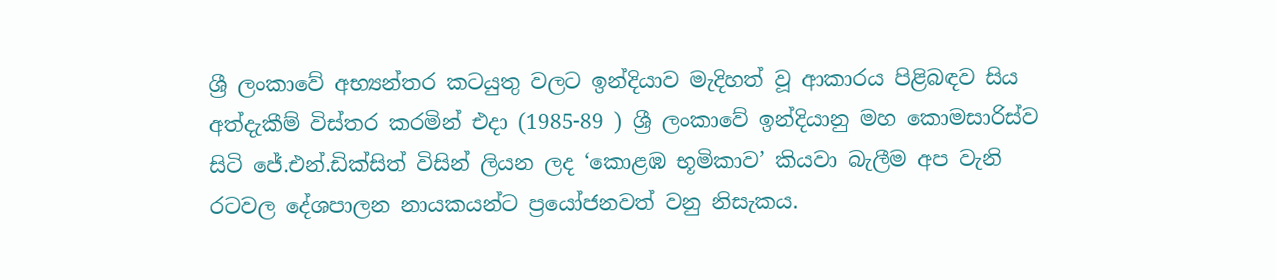ශ්‍රී ලංකාවේ අභ්‍යන්තර කටයුතු වලට ඉන්දියාව මැදිහත් වූ ආකාරය පිළිබඳව සිය අත්දැකීම් විස්තර කරමින් එදා (1985-89 ) ශ්‍රී ලංකාවේ ඉන්දියානු මහ කොමසාරිස්ව සිටි ජේ.එන්.ඩික්සිත් විසින් ලියන ලද ‘කොළඹ භූමිකාව’ කියවා බැලීම අප වැනි රටවල දේශපාලන නායකයන්ට ප්‍රයෝජනවත් වනු නිසැකය.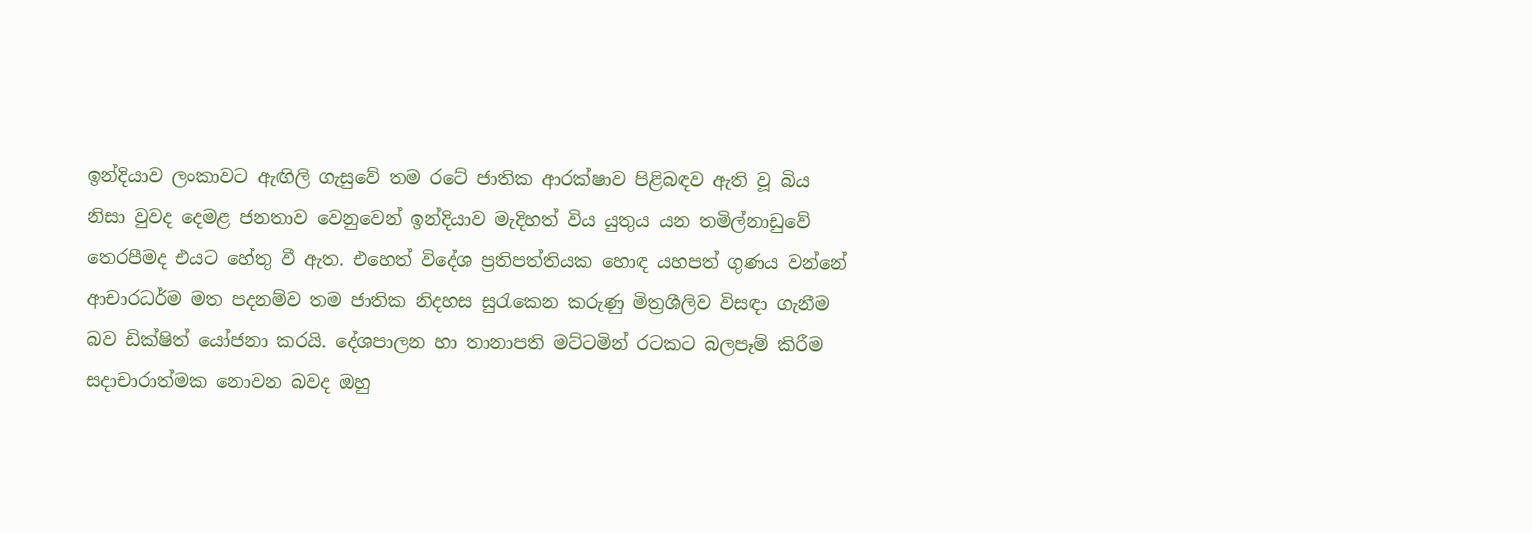ඉන්දියාව ලංකාවට ඇඟිලි ගැසුවේ තම රටේ ජාතික ආරක්ෂාව පිළිබඳව ඇති වූ බිය නිසා වුවද දෙමළ ජනතාව වෙනුවෙන් ඉන්දියාව මැදිහත් විය යුතුය යන තමිල්නාඩුවේ තෙරපීමද එයට හේතු වී ඇත. එහෙත් විදේශ ප්‍රතිපත්තියක හොඳ යහපත් ගුණය වන්නේ ආචාරධර්ම මත පදනම්ව තම ජාතික නිදහස සුරැකෙන කරුණු මිත්‍රශීලිව විසඳා ගැනීම බව ඩික්ෂිත් යෝජනා කරයි. දේශපාලන හා තානාපති මට්ටමින් රටකට බලපෑම් කිරීම සදාචාරාත්මක නොවන බවද ඔහු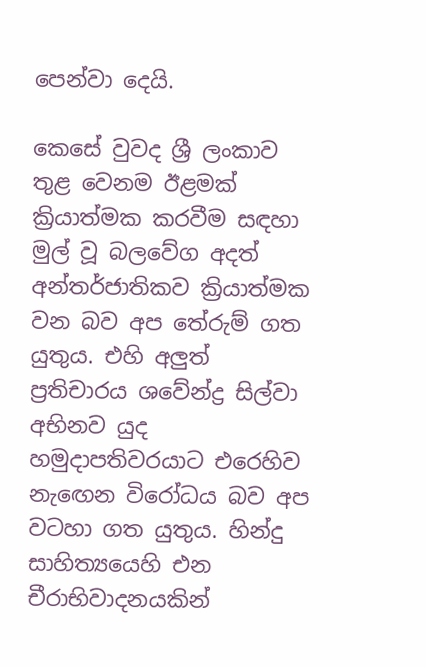පෙන්වා දෙයි.

කෙසේ වුවද ශ්‍රී ලංකාව තුළ වෙනම ඊළමක් ක්‍රියාත්මක කරවීම සඳහා මුල් වූ බලවේග අදත් අන්තර්ජාතිකව ක්‍රියාත්මක වන බව අප තේරුම් ගත යුතුය. එහි අලුත් ප්‍රතිචාරය ශවේන්ද්‍ර සිල්වා අභිනව යුද හමුදාපතිවරයාට එරෙහිව නැඟෙන විරෝධය බව අප වටහා ගත යුතුය. හින්දු සාහිත්‍යයෙහි එන චීරාභිවාදනයකින්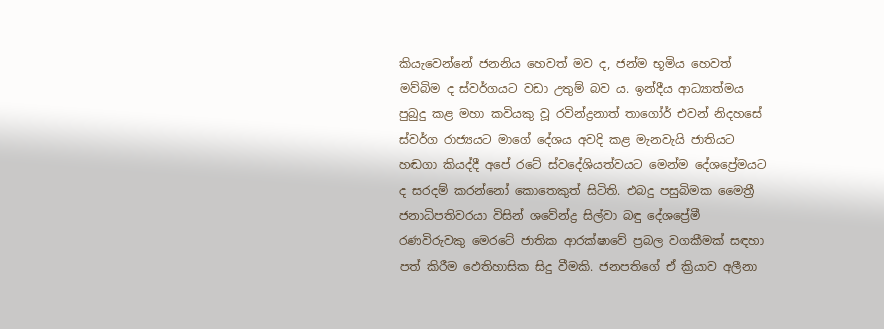කියැවෙන්නේ ජනනිය හෙවත් මව ද, ජන්ම භූමිය හෙවත් මව්බිම ද ස්වර්ගයට වඩා උතුම් බව ය. ඉන්දීය ආධ්‍යාත්මය පුබුදු කළ මහා කවියකු වූ රවින්ද්‍රනාත් තාගෝර් එවන් නිදහසේ ස්වර්ග රාජ්‍යයට මාගේ දේශය අවදි කළ මැනවැයි ජාතියට හඬගා කියද්දී අපේ රටේ ස්වදේශියත්වයට මෙන්ම දේශප්‍රේමයට ද සරදම් කරන්නෝ කොතෙකුත් සිටිති. එබදු පසුබිමක මෛත්‍රී ජනාධිපතිවරයා විසින් ශවේන්ද්‍ර සිල්වා බඳු දේශප්‍රේමී රණවිරුවකු මෙරටේ ජාතික ආරක්ෂාවේ ප්‍රබල වගකීමක් සඳහා පත් කිරීම ඵෙතිහාසික සිදු වීමකි. ජනපතිගේ ඒ ක්‍රියාව අලීනා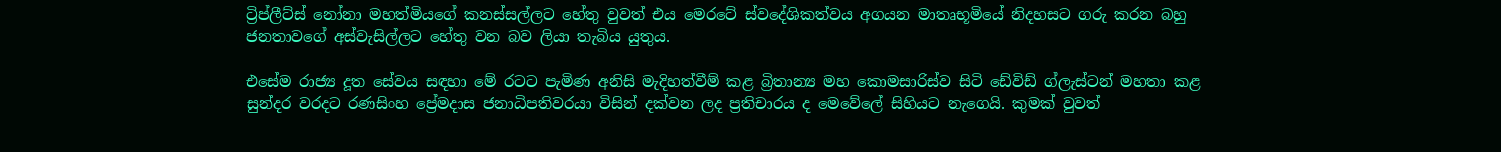ට්‍රිප්ලීට්ස් නෝනා මහත්මියගේ කනස්සල්ලට හේතු වුවත් එය මෙරටේ ස්වදේශිකත්වය අගයන මාතෘභූමියේ නිදහසට ගරු කරන බහු ජනතාවගේ අස්වැසිල්ලට හේතු වන බව ලියා තැබිය යුතුය.

එසේම රාජ්‍ය දූත සේවය සඳහා මේ රටට පැමිණ අනිසි මැදිහත්වීම් කළ බ්‍රිතාන්‍ය මහ කොමසාරිස්ව සිටි ඩේවිඩ් ග්ලැස්ටන් මහතා කළ සුන්දර වරදට රණසිංහ ප්‍රේමදාස ජනාධිපතිවරයා විසින් දක්වන ලද ප්‍රතිචාරය ද මෙවේලේ සිහියට නැගෙයි. කුමක් වුවත්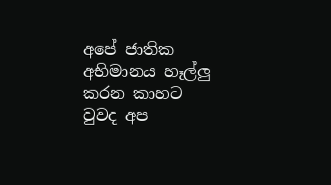අපේ ජාතික අභිමානය හෑල්ලු කරන කාහට වුවද අප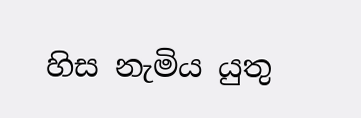හිස නැමිය යුතු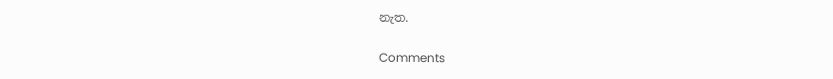නැත.

Comments